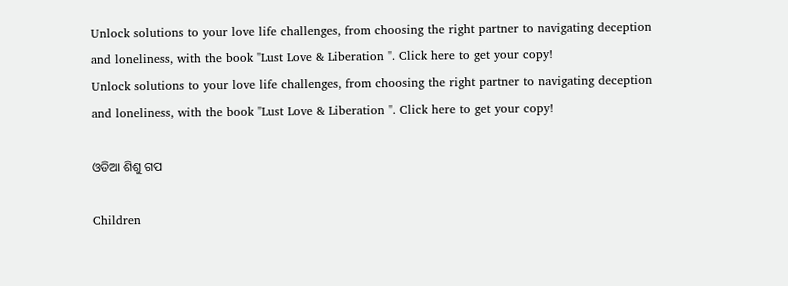Unlock solutions to your love life challenges, from choosing the right partner to navigating deception and loneliness, with the book "Lust Love & Liberation ". Click here to get your copy!
Unlock solutions to your love life challenges, from choosing the right partner to navigating deception and loneliness, with the book "Lust Love & Liberation ". Click here to get your copy!

ଓଡିଆ ଶିଶୁ ଗପ

Children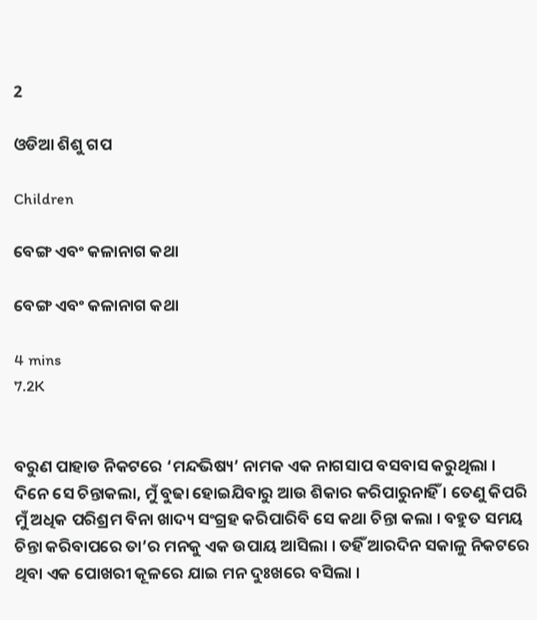2

ଓଡିଆ ଶିଶୁ ଗପ

Children

ବେଙ୍ଗ ଏବଂ କଳାନାଗ କଥା

ବେଙ୍ଗ ଏବଂ କଳାନାଗ କଥା

4 mins
7.2K


ବରୁଣ ପାହାଡ ନିକଟରେ ‘ମନ୍ଦଭିଷ୍ୟ’ ନାମକ ଏକ ନାଗସାପ ବସବାସ କରୁଥିଲା । ଦିନେ ସେ ଚିନ୍ତାକଲା, ମୁଁ ବୁଢା ହୋଇଯିବାରୁ ଆଉ ଶିକାର କରିପାରୁନାହିଁ । ତେଣୁ କିପରି ମୁଁ ଅଧିକ ପରିଶ୍ରମ ବିନା ଖାଦ୍ୟ ସଂଗ୍ରହ କରିପାରିବି ସେ କଥା ଚିନ୍ତା କଲା । ବହୁତ ସମୟ ଚିନ୍ତା କରିବାପରେ ତା’ର ମନକୁ ଏକ ଉପାୟ ଆସିଲା । ତହିଁ ଆରଦିନ ସକାଳୁ ନିକଟରେ ଥିବା ଏକ ପୋଖରୀ କୂଳରେ ଯାଇ ମନ ଦୁଃଖରେ ବସିଲା ।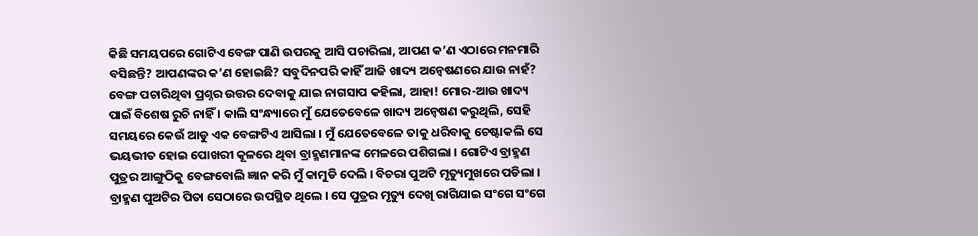କିଛି ସମୟପରେ ଗୋଟିଏ ବେଙ୍ଗ ପାଣି ଉପରକୁ ଆସି ପଚାରିଲା, ଆପଣ କ’ଣ ଏଠାରେ ମନମାରି ବସିଛନ୍ତି? ଆପଣଙ୍କର କ’ଣ ହୋଇଛି? ସବୁଦିନପରି କାହିଁ ଆଜି ଖାଦ୍ୟ ଅନ୍ୱେଷଣରେ ଯାଉ ନାହଁ? ବେଙ୍ଗ ପଚାରିଥିବା ପ୍ରଶ୍ନର ଉତ୍ତର ଦେବାକୁ ଯାଇ ନାଗସାପ କହିଲା, ଆହା! ମୋର-ଆଉ ଖାଦ୍ୟ ପାଇଁ ବିଶେଷ ରୁଚି ନାହିଁ । କାଲି ସଂନ୍ଧ୍ୟାରେ ମୁଁ ଯେତେବେଳେ ଖାଦ୍ୟ ଅନ୍ୱେଷଣ କରୁଥିଲି, ସେହି ସମୟରେ କେଉଁ ଆଡୁ ଏକ ବେଙ୍ଗଟିଏ ଆସିଲା । ମୁଁ ଯେତେବେଳେ ତାକୁ ଧରିବାକୁ ଚେଷ୍ଟାକଲି ସେ ଭୟଭୀତ ହୋଇ ପୋଖରୀ କୂଳରେ ଥିବା ବ୍ରାହ୍ମଣମାନଙ୍କ ମେଳରେ ପଶିଗଲା । ଗୋଟିଏ ବ୍ରାହ୍ମଣ ପୁତ୍ରର ଆଙ୍ଗୁଠିକୁ ବେଙ୍ଗବୋଲି ଜ୍ଞାନ କରି ମୁଁ କାମୁଡି ଦେଲି । ବିଚରା ପୁଅଟି ମୃତ୍ୟୁମୁଖରେ ପଡିଲା । ବ୍ରାହ୍ମଣ ପୁଅଟିର ପିତା ସେଠାରେ ଉପସ୍ଥିତ ଥିଲେ । ସେ ପୁତ୍ରର ମୃତ୍ୟୁ ଦେଖି ରାଗିଯାଇ ସଂଗେ ସଂଗେ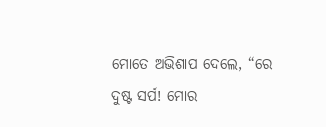ମୋତେ ଅଭିଶାପ ଦେଲେ, “ରେ ଦୁଷ୍ଟ ସର୍ପ! ମୋର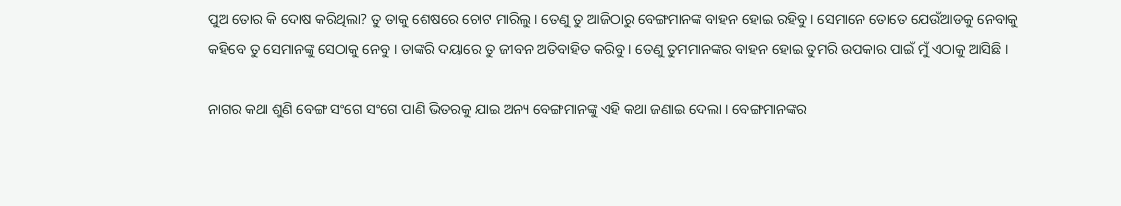ପୁଅ ତୋର କି ଦୋଷ କରିଥିଲା? ତୁ ତାକୁ ଶେଷରେ ଚୋଟ ମାରିଲୁ । ତେଣୁ ତୁ ଆଜିଠାରୁ ବେଙ୍ଗମାନଙ୍କ ବାହନ ହୋଇ ରହିବୁ । ସେମାନେ ତୋତେ ଯେଉଁଆଡକୁ ନେବାକୁ କହିବେ ତୁ ସେମାନଙ୍କୁ ସେଠାକୁ ନେବୁ । ତାଙ୍କରି ଦୟାରେ ତୁ ଜୀବନ ଅତିବାହିତ କରିବୁ । ତେଣୁ ତୁମମାନଙ୍କର ବାହନ ହୋଇ ତୁମରି ଉପକାର ପାଇଁ ମୁଁ ଏଠାକୁ ଆସିଛି ।

ନାଗର କଥା ଶୁଣି ବେଙ୍ଗ ସଂଗେ ସଂଗେ ପାଣି ଭିତରକୁ ଯାଇ ଅନ୍ୟ ବେଙ୍ଗମାନଙ୍କୁ ଏହି କଥା ଜଣାଇ ଦେଲା । ବେଙ୍ଗମାନଙ୍କର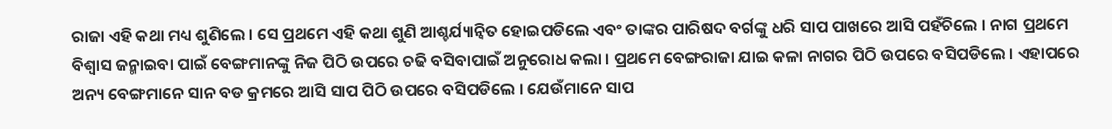ରାଜା ଏହି କଥା ମଧ୍ୟ ଶୁଣିଲେ । ସେ ପ୍ରଥମେ ଏହି କଥା ଶୁଣି ଆଶ୍ଚର୍ଯ୍ୟାନ୍ୱିତ ହୋଇପଡିଲେ ଏବଂ ତାଙ୍କର ପାରିଷଦ ବର୍ଗଙ୍କୁ ଧରି ସାପ ପାଖରେ ଆସି ପହଁଚିଲେ । ନାଗ ପ୍ରଥମେ ବିଶ୍ୱାସ ଜନ୍ମାଇବା ପାଇଁ ବେଙ୍ଗମାନଙ୍କୁ ନିଜ ପିଠି ଉପରେ ଚଢି ବସିବାପାଇଁ ଅନୁରୋଧ କଲା । ପ୍ରଥମେ ବେଙ୍ଗରାଜା ଯାଇ କଳା ନାଗର ପିଠି ଉପରେ ବସିପଡିଲେ । ଏହାପରେ ଅନ୍ୟ ବେଙ୍ଗମାନେ ସାନ ବଡ କ୍ରମରେ ଆସି ସାପ ପିଠି ଉପରେ ବସିପଡିଲେ । ଯେଉଁମାନେ ସାପ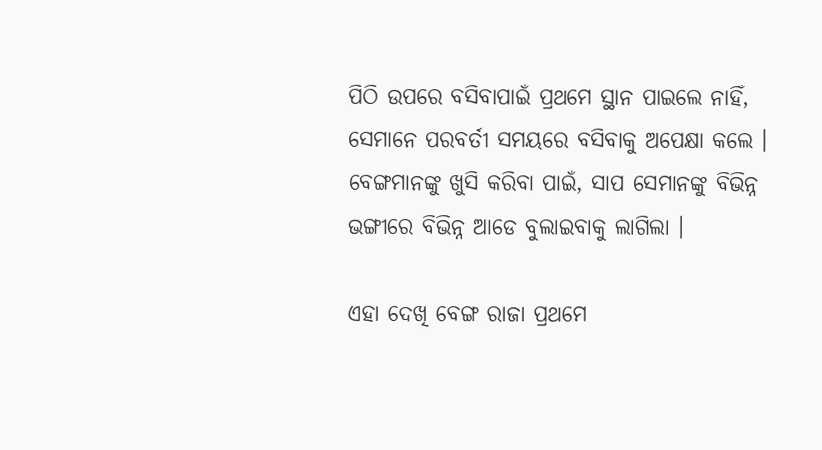ପିଠି ଉପରେ ବସିବାପାଇଁ ପ୍ରଥମେ ସ୍ଥାନ ପାଇଲେ ନାହିଁ, ସେମାନେ ପରବର୍ତୀ ସମୟରେ ବସିବାକୁ ଅପେକ୍ଷା କଲେ । ବେଙ୍ଗମାନଙ୍କୁ ଖୁସି କରିବା ପାଇଁ, ସାପ ସେମାନଙ୍କୁ ବିଭିନ୍ନ ଭଙ୍ଗୀରେ ବିଭିନ୍ନ ଆଡେ ବୁଲାଇବାକୁ ଲାଗିଲା ।

ଏହା ଦେଖି ବେଙ୍ଗ ରାଜା ପ୍ରଥମେ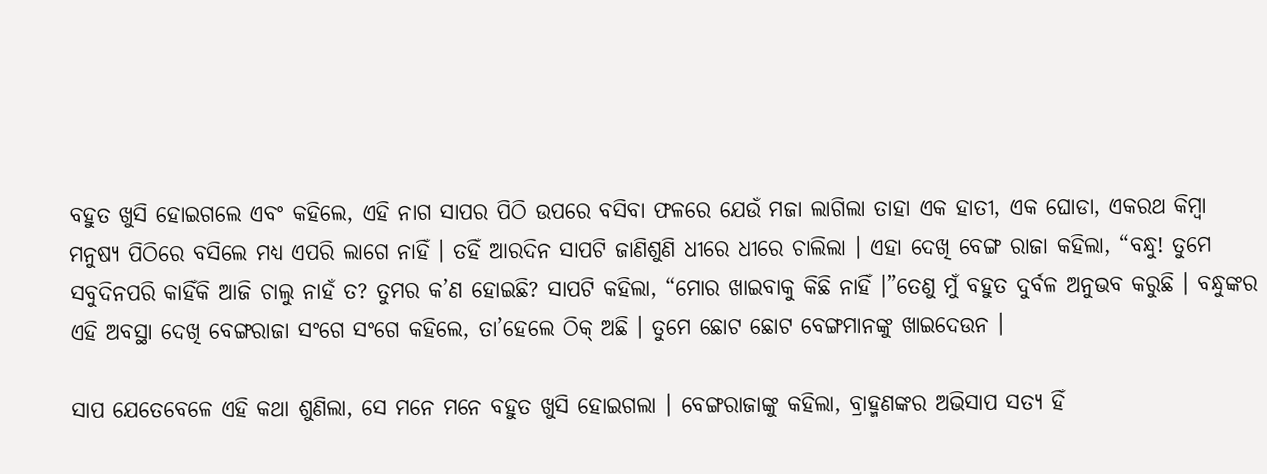ବହୁତ ଖୁସି ହୋଇଗଲେ ଏବଂ କହିଲେ, ଏହି ନାଗ ସାପର ପିଠି ଉପରେ ବସିବା ଫଳରେ ଯେଉଁ ମଜା ଲାଗିଲା ତାହା ଏକ ହାତୀ, ଏକ ଘୋଡା, ଏକରଥ କିମ୍ବା ମନୁଷ୍ୟ ପିଠିରେ ବସିଲେ ମଧ୍ୟ ଏପରି ଲାଗେ ନାହିଁ । ତହିଁ ଆରଦିନ ସାପଟି ଜାଣିଶୁଣି ଧୀରେ ଧୀରେ ଚାଲିଲା । ଏହା ଦେଖି ବେଙ୍ଗ ରାଜା କହିଲା, “ବନ୍ଧୁ! ତୁମେ ସବୁଦିନପରି କାହିଁକି ଆଜି ଚାଲୁ ନାହଁ ତ? ତୁମର କ’ଣ ହୋଇଛି? ସାପଟି କହିଲା, “ମୋର ଖାଇବାକୁ କିଛି ନାହିଁ ।”ତେଣୁ ମୁଁ ବହୁତ ଦୁର୍ବଳ ଅନୁଭବ କରୁଛି । ବନ୍ଧୁଙ୍କର ଏହି ଅବସ୍ଥା ଦେଖି ବେଙ୍ଗରାଜା ସଂଗେ ସଂଗେ କହିଲେ, ତା’ହେଲେ ଠିକ୍ ଅଛି । ତୁମେ ଛୋଟ ଛୋଟ ବେଙ୍ଗମାନଙ୍କୁ ଖାଇଦେଉନ ।

ସାପ ଯେତେବେଳେ ଏହି କଥା ଶୁଣିଲା, ସେ ମନେ ମନେ ବହୁତ ଖୁସି ହୋଇଗଲା । ବେଙ୍ଗରାଜାଙ୍କୁ କହିଲା, ବ୍ରାହ୍ମଣଙ୍କର ଅଭିସାପ ସତ୍ୟ ହିଁ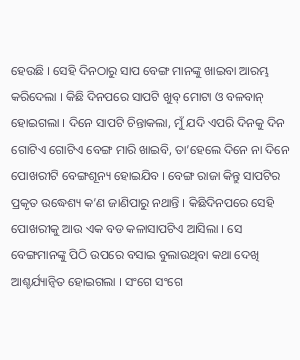ହେଉଛି । ସେହି ଦିନଠାରୁ ସାପ ବେଙ୍ଗ ମାନଙ୍କୁ ଖାଇବା ଆରମ୍ଭ କରିଦେଲା । କିଛି ଦିନପରେ ସାପଟି ଖୁବ୍ ମୋଟା ଓ ବଳବାନ୍ ହୋଇଗଲା । ଦିନେ ସାପଟି ଚିନ୍ତାକଲା, ମୁଁ ଯଦି ଏପରି ଦିନକୁ ଦିନ ଗୋଟିଏ ଗୋଟିଏ ବେଙ୍ଗ ମାରି ଖାଇବି, ତା’ହେଲେ ଦିନେ ନା ଦିନେ ପୋଖରୀଟି ବେଙ୍ଗଶୂନ୍ୟ ହୋଇଯିବ । ବେଙ୍ଗ ରାଜା କିନ୍ତୁ ସାପଟିର ପ୍ରକୃତ ଉଦ୍ଧେଶ୍ୟ କ’ଣ ଜାଣିପାରୁ ନଥାନ୍ତି । କିଛିଦିନପରେ ସେହି ପୋଖରୀକୁ ଆଉ ଏକ ବଡ କଳାସାପଟିଏ ଆସିଲା । ସେ ବେଙ୍ଗମାନଙ୍କୁ ପିଠି ଉପରେ ବସାଇ ବୁଲାଉଥିବା କଥା ଦେଖି ଆଶ୍ଚର୍ଯ୍ୟାନ୍ୱିତ ହୋଇଗଲା । ସଂଗେ ସଂଗେ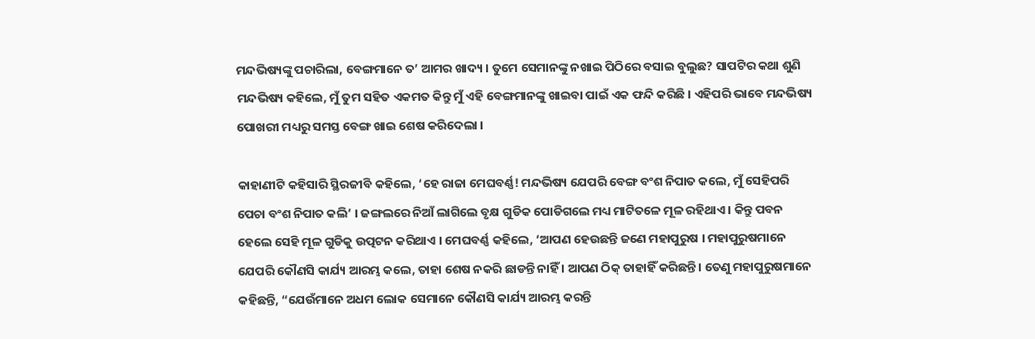ମନ୍ଦଭିଷ୍ୟଙ୍କୁ ପଚାରିଲା, ବେଙ୍ଗମାନେ ତ’ ଆମର ଖାଦ୍ୟ । ତୁମେ ସେମାନଙ୍କୁ ନଖାଇ ପିଠିରେ ବସାଇ ବୁଲୁଛ? ସାପଟିର କଥା ଶୁଣି ମନ୍ଦଭିଷ୍ୟ କହିଲେ, ମୁଁ ତୁମ ସହିତ ଏକମତ କିନ୍ତୁ ମୁଁ ଏହି ବେଙ୍ଗମାନଙ୍କୁ ଖାଇବା ପାଇଁ ଏକ ଫନ୍ଦି କରିଛି । ଏହିପରି ଭାବେ ମନ୍ଦଭିଷ୍ୟ ପୋଖରୀ ମଧ୍ୟରୁ ସମସ୍ତ ବେଙ୍ଗ ଖାଇ ଶେଷ କରିଦେଲା ।

କାହାଣୀଟି କହିସାରି ସ୍ଥିରଜୀବି କହିଲେ, ‘ହେ ରାଜା ମେଘବର୍ଣ୍ଣ! ମନ୍ଦଭିଷ୍ୟ ଯେପରି ବେଙ୍ଗ ବଂଶ ନିପାତ କଲେ, ମୁଁ ସେହିପରି ପେଚା ବଂଶ ନିପାତ କଲି’ । ଜଙ୍ଗଲରେ ନିଆଁ ଲାଗିଲେ ବୃକ୍ଷ ଗୁଡିକ ପୋଡିଗଲେ ମଧ୍ୟ ମାଟିତଳେ ମୂଳ ରହିଥାଏ । କିନ୍ତୁ ପବନ ହେଲେ ସେହି ମୂଳ ଗୁଡିକୁ ଉତ୍ପଟନ କରିଥାଏ । ମେଘବର୍ଣ୍ଣ କହିଲେ, ‘ଆପଣ ହେଉଛନ୍ତି ଜଣେ ମହାପୁରୁଷ । ମହାପୁରୁଷମାନେ ଯେପରି କୌଣସି କାର୍ଯ୍ୟ ଆରମ୍ଭ କଲେ, ତାହା ଶେଷ ନକରି ଛାଡନ୍ତି ନାହିଁ । ଆପଣ ଠିକ୍ ତାହାହିଁ କରିଛନ୍ତି । ତେଣୁ ମହାପୁରୁଷମାନେ କହିଛନ୍ତି, “ଯେଉଁମାନେ ଅଧମ ଲୋକ ସେମାନେ କୌଣସି କାର୍ଯ୍ୟ ଆରମ୍ଭ କରନ୍ତି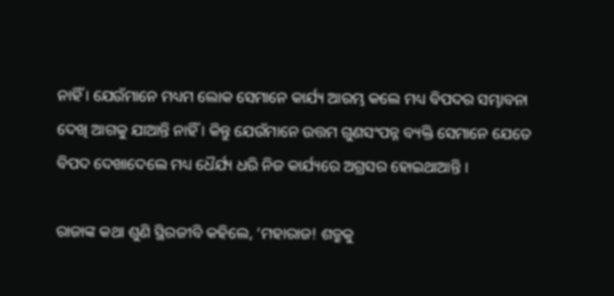ନାହିଁ । ଯେଉଁମାନେ ମଧ୍ୟମ ଲୋକ ସେମାନେ କାର୍ଯ୍ୟ ଆରମ୍ଭ କଲେ ମଧ୍ୟ ବିପଦର ସମ୍ଭାବନା ଦେଖି ଆଗକୁ ଯାଆନ୍ତି ନାହିଁ । କିନ୍ତୁ ଯେଉଁମାନେ ଉତ୍ତମ ଗୁଣସଂପନ୍ନ ବ୍ୟକ୍ତି ସେମାନେ ଯେତେ ବିପଦ ଦେଖାଦେଲେ ମଧ୍ୟ ଧୈର୍ଯ୍ୟ ଧରି ନିଜ କାର୍ଯ୍ୟରେ ଅଗ୍ରସର ହୋଇଥାଆନ୍ତି ।

ରାଜାଙ୍କ କଥା ଶୁଣି ସ୍ଥିରଜୀବି କହିଲେ, ‘ମହାରାଜ! ଶତ୍ରୁକୁ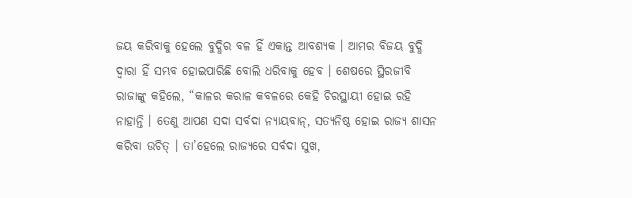ଜୟ କରିବାକୁ ହେଲେ ବୁଦ୍ଧିର ବଳ ହିଁ ଏକାନ୍ତ ଆବଶ୍ୟକ । ଆମର ବିଜୟ ବୁଦ୍ଧି ଦ୍ୱାରା ହିଁ ସମ୍ଭବ ହୋଇପାରିଛି ବୋଲି ଧରିବାକୁ ହେବ । ଶେଷରେ ସ୍ଥିରଜୀବି ରାଜାଙ୍କୁ କହିଲେ, “କାଳର କରାଳ କବଳରେ କେହି ଚିରସ୍ଥାୟୀ ହୋଇ ରହି ନାହାନ୍ତି । ତେଣୁ ଆପଣ ସଦା ସର୍ବଦା ନ୍ୟାୟବାନ୍, ସତ୍ୟନିଷ୍ଠ ହୋଇ ରାଜ୍ୟ ଶାସନ କରିବା ଉଚିତ୍ । ତା’ହେଲେ ରାଜ୍ୟରେ ସର୍ବଦା ସୁଖ,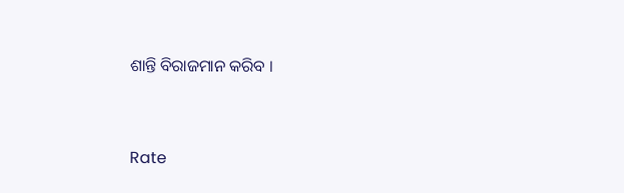ଶାନ୍ତି ବିରାଜମାନ କରିବ ।


Rate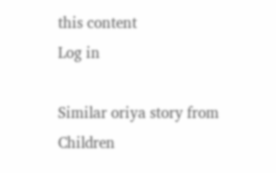this content
Log in

Similar oriya story from Children